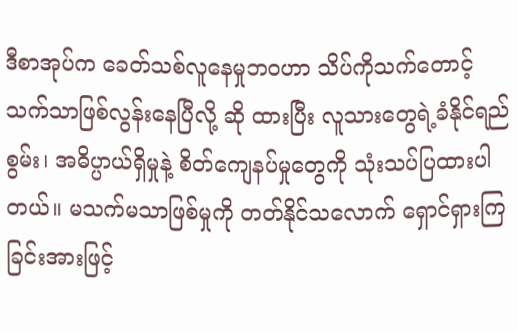ဒီစာအုပ်က ခေတ်သစ်လူနေမှုဘဝဟာ သိပ်ကိုသက်တောင့်သက်သာဖြစ်လွန်းနေပြီလို့ ဆို ထားပြီး လူသားတွေရဲ့ခံနိုင်ရည်စွမ်း၊ အဓိပ္ပာယ်ရှိမှုနဲ့ စိတ်ကျေနပ်မှုတွေကို သုံးသပ်ပြထားပါတယ်။ မသက်မသာဖြစ်မှုကို တတ်နိုင်သလောက် ရှောင်ရှားကြခြင်းအားဖြင့်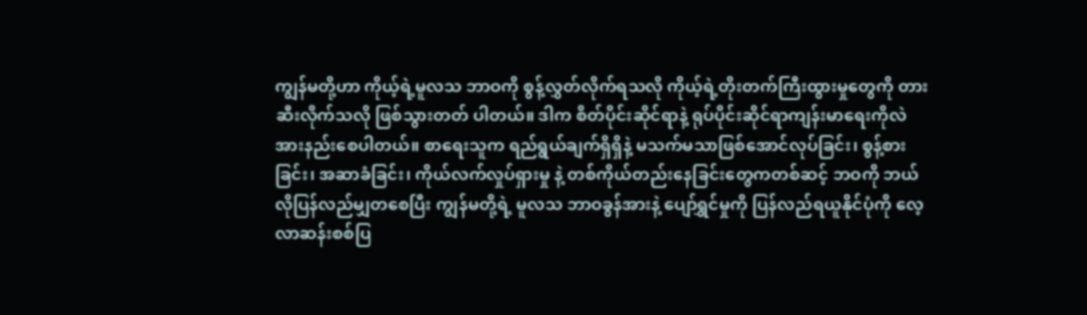ကျွန်မတို့ဟာ ကိုယ့်ရဲ့မူလသ ဘာဝကို စွန့်လွှတ်လိုက်ရသလို ကိုယ့်ရဲ့တိုးတက်ကြီးထွားမှုတွေကို တားဆီးလိုက်သလို ဖြစ်သွားတတ် ပါတယ်။ ဒါက စိတ်ပိုင်းဆိုင်ရာနဲ့ ရုပ်ပိုင်းဆိုင်ရာကျန်းမာရေးကိုလဲ အားနည်းစေပါတယ်။ စာရေးသူက ရည်ရွယ်ချက်ရှိရှိနဲ့ မသက်မသာဖြစ်အောင်လုပ်ခြင်း၊ စွန့်စားခြင်း၊ အဆာခံခြင်း၊ ကိုယ်လက်လှုပ်ရှားမှု နဲ့ တစ်ကိုယ်တည်းနေခြင်းတွေကတစ်ဆင့် ဘဝကို ဘယ်လိုပြန်လည်မျှတစေပြီး ကျွန်မတို့ရဲ့ မူလသ ဘာဝခွန်အားနဲ့ ပျော်ရွှင်မှုကို ပြန်လည်ရယူနိုင်ပုံကို လေ့လာဆန်းစစ်ပြ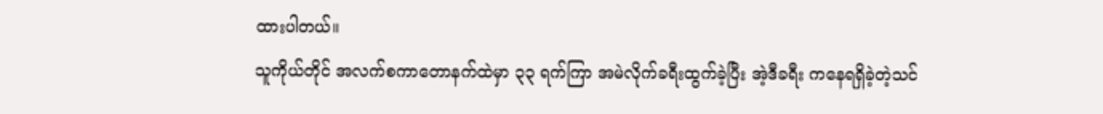ထားပါတယ်။
သူကိုယ်တိုင် အလက်စကာတောနက်ထဲမှာ ၃၃ ရက်ကြာ အမဲလိုက်ခရီးထွက်ခဲ့ပြီး အဲ့ဒီခရီး ကနေရရှိခဲ့တဲ့သင်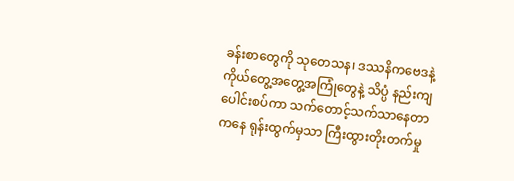ခန်းစာတွေကို သုတေသန၊ ဒဿနိကဗေဒနဲ့ ကိုယ်တွေ့အတွေ့အကြုံတွေနဲ့ သိပ္ပံ နည်းကျပေါင်းစပ်ကာ သက်တောင့်သက်သာနေတာကနေ ရုန်းထွက်မှသာ ကြီးထွားတိုးတက်မှု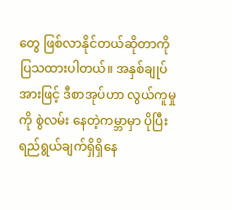တွေ ဖြစ်လာနိုင်တယ်ဆိုတာကို ပြသထားပါတယ်။ အနှစ်ချုပ်အားဖြင့် ဒီစာအုပ်ဟာ လွယ်ကူမှုကို စွဲလမ်း နေတဲ့ကမ္ဘာမှာ ပိုပြီးရည်ရွယ်ချက်ရှိရှိနေ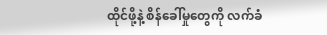ထိုင်ဖို့နဲ့ စိန်ခေါ်မှုတွေကို လက်ခံ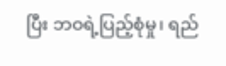ပြီး ဘဝရဲ့ပြည့်စုံမှု၊ ရည်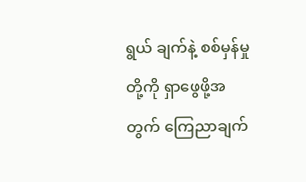ရွယ် ချက်နဲ့ စစ်မှန်မှုတို့ကို ရှာဖွေဖို့အတွက် ကြေညာချက်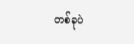တစ်ခုပဲ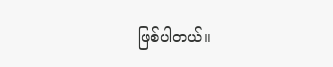ဖြစ်ပါတယ်။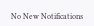No New Notifications